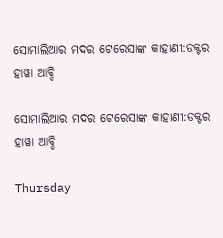ସୋମାଲିଆର ମଦର ଟେରେସାଙ୍କ କାହାଣୀ:ଡକ୍ଟର ହାୱା ଆବ୍ଦି

ସୋମାଲିଆର ମଦର ଟେରେସାଙ୍କ କାହାଣୀ:ଡକ୍ଟର ହାୱା ଆବ୍ଦି

Thursday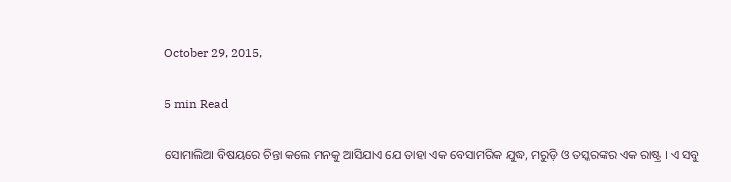October 29, 2015,

5 min Read

ସୋମାଲିଆ ବିଷୟରେ ଚିନ୍ତା କଲେ ମନକୁ ଆସିଯାଏ ଯେ ତାହା ଏକ ବେସାମରିକ ଯୁଦ୍ଧ, ମରୁଡ଼ି ଓ ତସ୍କରଙ୍କର ଏକ ରାଷ୍ଟ୍ର । ଏ ସବୁ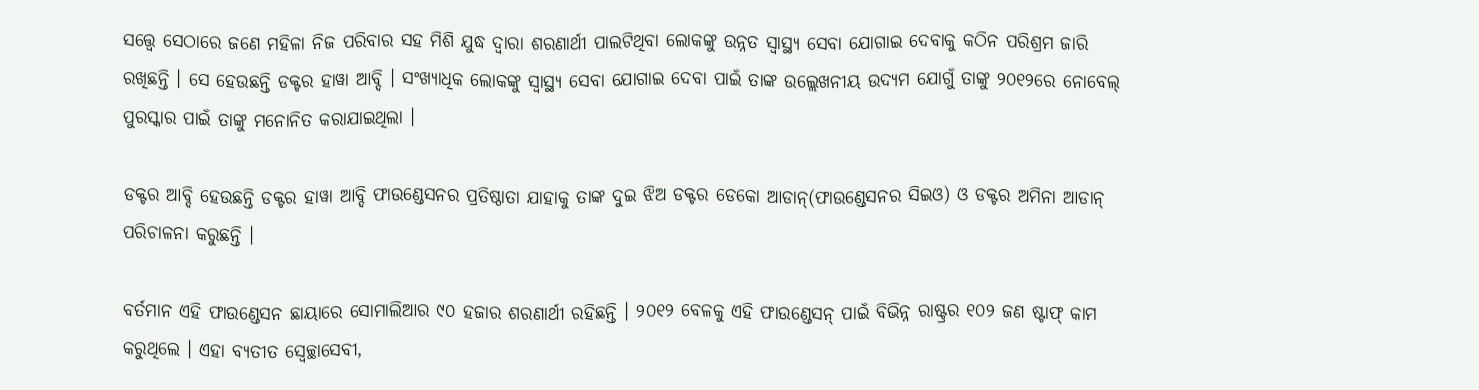ସତ୍ତ୍ୱେ ସେଠାରେ ଜଣେ ମହିଳା ନିଜ ପରିବାର ସହ ମିଶି ଯୁଦ୍ଧ ଦ୍ଵାରା ଶରଣାର୍ଥୀ ପାଲଟିଥିବା ଲୋକଙ୍କୁ ଉନ୍ନତ ସ୍ୱାସ୍ଥ୍ୟ ସେବା ଯୋଗାଇ ଦେବାକୁ କଠିନ ପରିଶ୍ରମ ଜାରି ରଖିଛନ୍ତି । ସେ ହେଉଛନ୍ତି ଡକ୍ଟର ହାୱା ଆବ୍ଦି । ସଂଖ୍ୟାଧିକ ଲୋକଙ୍କୁ ସ୍ୱାସ୍ଥ୍ୟ ସେବା ଯୋଗାଇ ଦେବା ପାଇଁ ତାଙ୍କ ଉଲ୍ଲେଖନୀୟ ଉଦ୍ୟମ ଯୋଗୁଁ ତାଙ୍କୁ ୨୦୧୨ରେ ନୋବେଲ୍ ପୁରସ୍କାର ପାଇଁ ତାଙ୍କୁ ମନୋନିତ କରାଯାଇଥିଲା ।

ଡକ୍ଟର ଆବ୍ଦି ହେଉଛନ୍ତି ଡକ୍ଟର ହାୱା ଆବ୍ଦି ଫାଉଣ୍ଡେସନର ପ୍ରତିଷ୍ଠାତା ଯାହାକୁ ତାଙ୍କ ଦୁଇ ଝିଅ ଡକ୍ଟର ଡେକୋ ଆଡାନ୍(ଫାଉଣ୍ଡେସନର ସିଇଓ) ଓ ଡକ୍ଟର ଅମିନା ଆଡାନ୍ ପରିଚାଳନା କରୁଛନ୍ତି ।

ବର୍ତମାନ ଏହି ଫାଉଣ୍ଡେସନ ଛାୟାରେ ସୋମାଲିଆର ୯୦ ହଜାର ଶରଣାର୍ଥୀ ରହିଛନ୍ତି । ୨୦୧୨ ବେଳକୁ ଏହି ଫାଉଣ୍ଡେସନ୍ ପାଇଁ ବିଭିନ୍ନ ରାଷ୍ଟ୍ରର ୧୦୨ ଜଣ ଷ୍ଟାଫ୍ କାମ କରୁଥିଲେ । ଏହା ବ୍ୟତୀତ ସ୍ଵେଚ୍ଛାସେବୀ,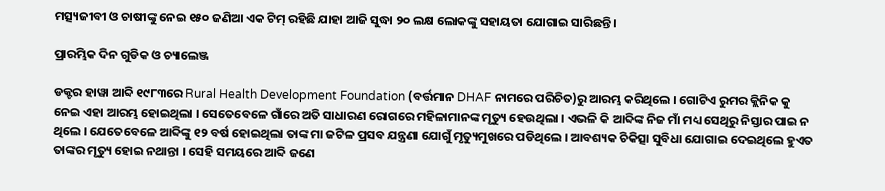ମତ୍ସ୍ୟଜୀବୀ ଓ ଚାଷୀଙ୍କୁ ନେଇ ୧୫୦ ଜଣିଆ ଏକ ଟିମ୍ ରହିଛି ଯାହା ଆଜି ସୁଦ୍ଧା ୨୦ ଲକ୍ଷ ଲୋକଙ୍କୁ ସହାୟତା ଯୋଗାଇ ସାରିଛନ୍ତି ।

ପ୍ରାରମ୍ଭିକ ଦିନ ଗୁଡିକ ଓ ଚ୍ୟାଲେଞ୍ଜ

ଡକ୍ଟର ହାୱା ଆବ୍ଦି ୧୯୮୩ରେ Rural Health Development Foundation (ବର୍ତ୍ତମାନ DHAF ନାମରେ ପରିଚିତ)ରୁ ଆରମ୍ଭ କରିଥିଲେ । ଗୋଟିଏ ରୁମର କ୍ଲିନିକ କୁ ନେଇ ଏହା ଆରମ୍ଭ ହୋଇଥିଲା । ସେତେବେଳେ ଗାଁରେ ଅତି ସାଧାରଣ ରୋଗରେ ମହିଳାମାନଙ୍କ ମୃତ୍ୟୁ ହେଉଥିଲା । ଏଭଳି କି ଆବ୍ଦିଙ୍କ ନିଜ ମାଁ ମଧ୍ୟ ସେଥିରୁ ନିସ୍ତାର ପାଇ ନ ଥିଲେ । ଯେତେବେଳେ ଆବ୍ଦିଙ୍କୁ ୧୨ ବର୍ଷ ହୋଇଥିଲା ତାଙ୍କ ମା ଜଟିଳ ପ୍ରସବ ଯନ୍ତ୍ରଣା ଯୋଗୁଁ ମୃତ୍ୟୁମୁଖରେ ପଡିଥିଲେ । ଆବଶ୍ୟକ ଚିକିତ୍ସା ସୁବିଧା ଯୋଗାଇ ଦେଇଥିଲେ ହୁଏତ ତାଙ୍କର ମୃତ୍ୟୁ ହୋଇ ନଥାନ୍ତା । ସେହି ସମୟରେ ଆବ୍ଦି ଜଣେ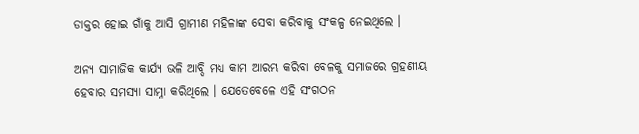ଡାକ୍ତର ହୋଇ ଗାଁକୁ ଆସି ଗ୍ରାମୀଣ ମହିଳାଙ୍କ ସେବା କରିବାକୁ ସଂକଳ୍ପ ନେଇଥିଲେ ।

ଅନ୍ୟ ସାମାଜିକ କାର୍ଯ୍ୟ ଭଳି ଆବ୍ଦି ମଧ୍ୟ କାମ ଆରମ୍ଭ କରିବା ବେଳକୁ ସମାଜରେ ଗ୍ରହଣୀୟ ହେବାର ସମସ୍ୟା ସାମ୍ନା କରିଥିଲେ । ଯେତେବେଳେ ଏହି ସଂଗଠନ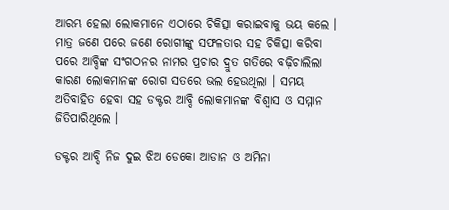ଆରମ୍ଭ ହେଲା ଲୋକମାନେ ଏଠାରେ ଚିକିତ୍ସା କରାଇବାକୁ ଭୟ କଲେ । ମାତ୍ର ଜଣେ ପରେ ଜଣେ ରୋଗୀଙ୍କୁ ସଫଳତାର ସହ ଚିକିତ୍ସା କରିବା ପରେ ଆବ୍ଦିଙ୍କ ସଂଗଠନର ନାମର ପ୍ରଚାର ଦ୍ରୁତ ଗତିରେ ବଢ଼ିଚାଲିଲା କାରଣ ଲୋକମାନଙ୍କ ରୋଗ ସତରେ ଭଲ ହେଉଥିଲା । ସମୟ ଅତିବାହିତ ହେବା ସହ ଡକ୍ଟର ଆବ୍ଦି ଲୋକମାନଙ୍କ ବିଶ୍ୱାସ ଓ ସମ୍ମାନ ଜିତିପାରିଥିଲେ ।

ଡକ୍ଟର ଆବ୍ଦି ନିଜ ଦୁଇ ଝିଅ ଡେକୋ ଆଡାନ ଓ ଅମିନା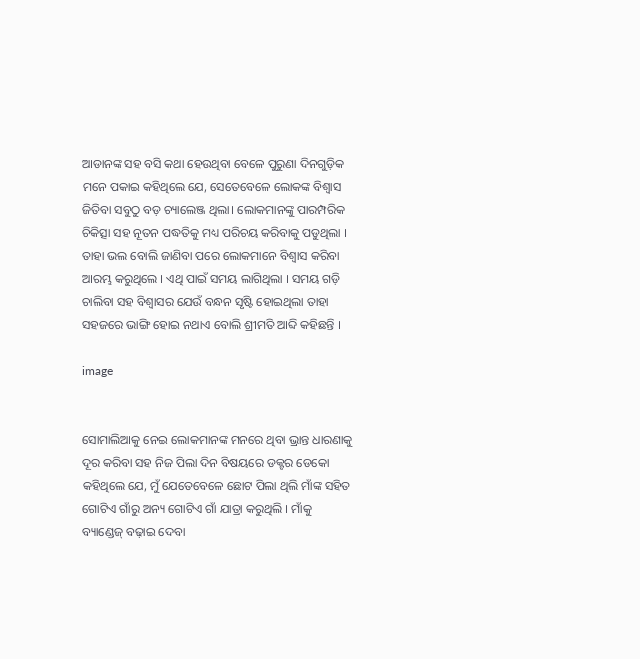ଆଡାନଙ୍କ ସହ ବସି କଥା ହେଉଥିବା ବେଳେ ପୁରୁଣା ଦିନଗୁଡ଼ିକ ମନେ ପକାଇ କହିଥିଲେ ଯେ, ସେତେବେଳେ ଲୋକଙ୍କ ବିଶ୍ୱାସ ଜିତିବା ସବୁଠୁ ବଡ଼ ଚ୍ୟାଲେଞ୍ଜ ଥିଲା। ଲୋକମାନଙ୍କୁ ପାରମ୍ପରିକ ଚିକିତ୍ସା ସହ ନୂତନ ପଦ୍ଧତିକୁ ମଧ୍ୟ ପରିଚୟ କରିବାକୁ ପଡୁଥିଲା । ତାହା ଭଲ ବୋଲି ଜାଣିବା ପରେ ଲୋକମାନେ ବିଶ୍ୱାସ କରିବା ଆରମ୍ଭ କରୁଥିଲେ । ଏଥି ପାଇଁ ସମୟ ଲାଗିଥିଲା । ସମୟ ଗଡ଼ି ଚାଲିବା ସହ ବିଶ୍ୱାସର ଯେଉଁ ବନ୍ଧନ ସୃଷ୍ଟି ହୋଇଥିଲା ତାହା ସହଜରେ ଭାଙ୍ଗି ହୋଇ ନଥାଏ ବୋଲି ଶ୍ରୀମତି ଆବ୍ଦି କହିଛନ୍ତି ।

image


ସୋମାଲିଆକୁ ନେଇ ଲୋକମାନଙ୍କ ମନରେ ଥିବା ଭ୍ରାନ୍ତ ଧାରଣାକୁ ଦୂର କରିବା ସହ ନିଜ ପିଲା ଦିନ ବିଷୟରେ ଡକ୍ଟର ଡେକୋ କହିଥିଲେ ଯେ, ମୁଁ ଯେତେବେଳେ ଛୋଟ ପିଲା ଥିଲି ମାଁଙ୍କ ସହିତ ଗୋଟିଏ ଗାଁରୁ ଅନ୍ୟ ଗୋଟିଏ ଗାଁ ଯାତ୍ରା କରୁଥିଲି । ମାଁକୁ ବ୍ୟାଣ୍ଡେଜ୍ ବଢ଼ାଇ ଦେବା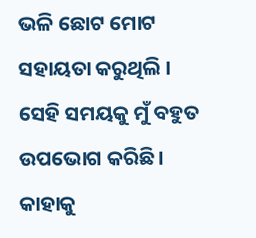ଭଳି ଛୋଟ ମୋଟ ସହାୟତା କରୁଥିଲି । ସେହି ସମୟକୁ ମୁଁ ବହୁତ ଉପଭୋଗ କରିଛି । କାହାକୁ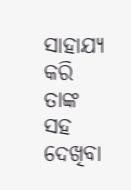ସାହାଯ୍ୟ କରି ତାଙ୍କ ସହ ଦେଖିବା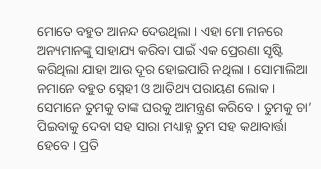ମୋତେ ବହୁତ ଆନନ୍ଦ ଦେଉଥିଲା । ଏହା ମୋ ମନରେ ଅନ୍ୟମାନଙ୍କୁ ସାହାଯ୍ୟ କରିବା ପାଇଁ ଏକ ପ୍ରେରଣା ସୃଷ୍ଟି କରିଥିଲା ଯାହା ଆଉ ଦୂର ହୋଇପାରି ନଥିଲା । ସୋମାଲିଆ ନମାନେ ବହୁତ ସ୍ନେହୀ ଓ ଆତିଥ୍ୟ ପରାୟଣ ଲୋକ । ସେମାନେ ତୁମକୁ ତାଙ୍କ ଘରକୁ ଆମନ୍ତ୍ରଣ କରିବେ । ତୁମକୁ ଚା’ ପିଇବାକୁ ଦେବା ସହ ସାରା ମଧ୍ୟାହ୍ନ ତୁମ ସହ କଥାବାର୍ତ୍ତା ହେବେ । ପ୍ରତି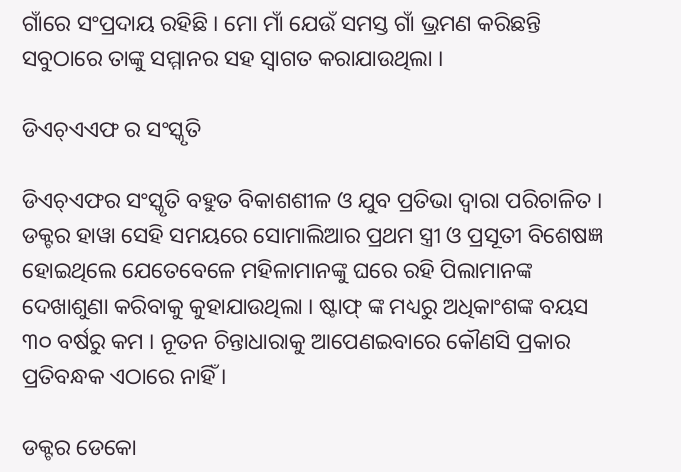ଗାଁରେ ସଂପ୍ରଦାୟ ରହିଛି । ମୋ ମାଁ ଯେଉଁ ସମସ୍ତ ଗାଁ ଭ୍ରମଣ କରିଛନ୍ତି ସବୁଠାରେ ତାଙ୍କୁ ସମ୍ମାନର ସହ ସ୍ୱାଗତ କରାଯାଉଥିଲା ।

ଡିଏଚ୍ଏଏଫ ର ସଂସ୍କୃତି

ଡିଏଚ୍ଏଫର ସଂସ୍କୃତି ବହୁତ ବିକାଶଶୀଳ ଓ ଯୁବ ପ୍ରତିଭା ଦ୍ଵାରା ପରିଚାଳିତ । ଡକ୍ଟର ହାୱା ସେହି ସମୟରେ ସୋମାଲିଆର ପ୍ରଥମ ସ୍ତ୍ରୀ ଓ ପ୍ରସୂତୀ ବିଶେଷଜ୍ଞ ହୋଇଥିଲେ ଯେତେବେଳେ ମହିଳାମାନଙ୍କୁ ଘରେ ରହି ପିଲାମାନଙ୍କ ଦେଖାଶୁଣା କରିବାକୁ କୁହାଯାଉଥିଲା । ଷ୍ଟାଫ୍ ଙ୍କ ମଧ୍ୟରୁ ଅଧିକାଂଶଙ୍କ ବୟସ ୩୦ ବର୍ଷରୁ କମ । ନୂତନ ଚିନ୍ତାଧାରାକୁ ଆପେଣଇବାରେ କୌଣସି ପ୍ରକାର ପ୍ରତିବନ୍ଧକ ଏଠାରେ ନାହିଁ ।

ଡକ୍ଟର ଡେକୋ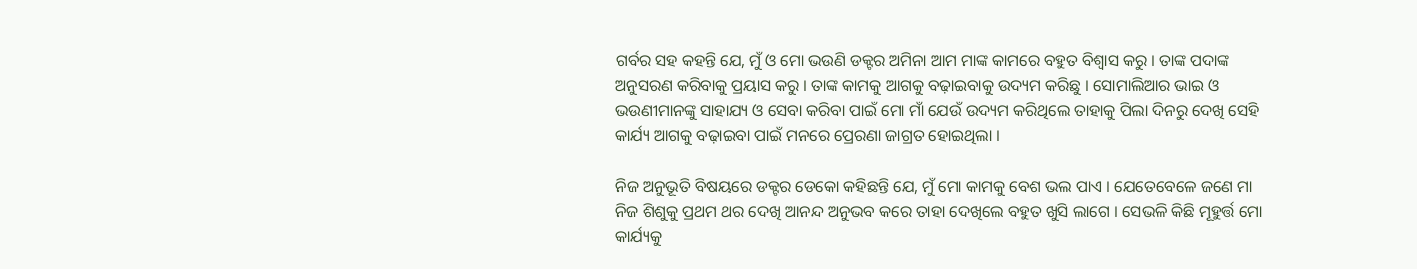ଗର୍ବର ସହ କହନ୍ତି ଯେ, ମୁଁ ଓ ମୋ ଭଉଣି ଡକ୍ଟର ଅମିନା ଆମ ମାଙ୍କ କାମରେ ବହୁତ ବିଶ୍ୱାସ କରୁ । ତାଙ୍କ ପଦାଙ୍କ ଅନୁସରଣ କରିବାକୁ ପ୍ରୟାସ କରୁ । ତାଙ୍କ କାମକୁ ଆଗକୁ ବଢ଼ାଇବାକୁ ଉଦ୍ୟମ କରିଛୁ । ସୋମାଲିଆର ଭାଇ ଓ ଭଉଣୀମାନଙ୍କୁ ସାହାଯ୍ୟ ଓ ସେବା କରିବା ପାଇଁ ମୋ ମାଁ ଯେଉଁ ଉଦ୍ୟମ କରିଥିଲେ ତାହାକୁ ପିଲା ଦିନରୁ ଦେଖି ସେହି କାର୍ଯ୍ୟ ଆଗକୁ ବଢ଼ାଇବା ପାଇଁ ମନରେ ପ୍ରେରଣା ଜାଗ୍ରତ ହୋଇଥିଲା ।

ନିଜ ଅନୁଭୂତି ବିଷୟରେ ଡକ୍ଟର ଡେକୋ କହିଛନ୍ତି ଯେ, ମୁଁ ମୋ କାମକୁ ବେଶ ଭଲ ପାଏ । ଯେତେବେଳେ ଜଣେ ମା ନିଜ ଶିଶୁକୁ ପ୍ରଥମ ଥର ଦେଖି ଆନନ୍ଦ ଅନୁଭବ କରେ ତାହା ଦେଖିଲେ ବହୁତ ଖୁସି ଲାଗେ । ସେଭଳି କିଛି ମୂହୁର୍ତ୍ତ ମୋ କାର୍ଯ୍ୟକୁ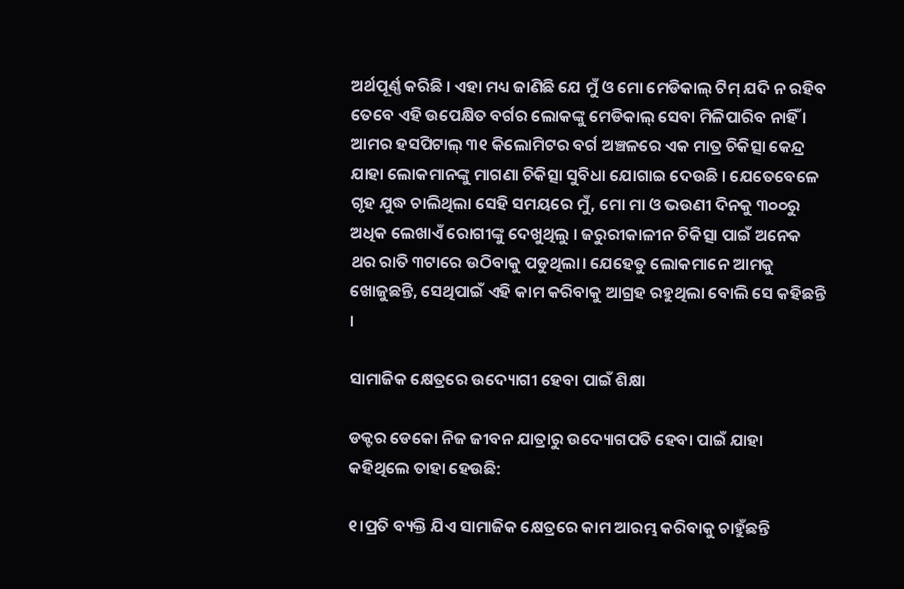ଅର୍ଥପୂର୍ଣ୍ଣ କରିଛି । ଏହା ମଧ୍ୟ ଜାଣିଛି ଯେ ମୁଁ ଓ ମୋ ମେଡିକାଲ୍ ଟିମ୍ ଯଦି ନ ରହିବ ତେବେ ଏହି ଉପେକ୍ଷିତ ବର୍ଗର ଲୋକଙ୍କୁ ମେଡିକାଲ୍ ସେବା ମିଳିପାରିବ ନାହିଁ । ଆମର ହସପିଟାଲ୍ ୩୧ କିଲୋମିଟର ବର୍ଗ ଅଞ୍ଚଳରେ ଏକ ମାତ୍ର ଚିକିତ୍ସା କେନ୍ଦ୍ର ଯାହା ଲୋକମାନଙ୍କୁ ମାଗଣା ଚିକିତ୍ସା ସୁବିଧା ଯୋଗାଇ ଦେଉଛି । ଯେତେବେଳେ ଗୃହ ଯୁଦ୍ଧ ଚାଲିଥିଲା ସେହି ସମୟରେ ମୁଁ, ମୋ ମା ଓ ଭଉଣୀ ଦିନକୁ ୩୦୦ରୁ ଅଧିକ ଲେଖାଏଁ ରୋଗୀଙ୍କୁ ଦେଖୁଥିଲୁ । ଜରୁରୀକାଳୀନ ଚିକିତ୍ସା ପାଇଁ ଅନେକ ଥର ରାତି ୩ଟାରେ ଉଠିବାକୁ ପଡୁଥିଲା। ଯେହେତୁ ଲୋକମାନେ ଆମକୁ ଖୋଜୁଛନ୍ତି, ସେଥିପାଇଁ ଏହି କାମ କରିବାକୁ ଆଗ୍ରହ ରହୁଥିଲା ବୋଲି ସେ କହିଛନ୍ତି ।

ସାମାଜିକ କ୍ଷେତ୍ରରେ ଉଦ୍ୟୋଗୀ ହେବା ପାଇଁ ଶିକ୍ଷା

ଡକ୍ଟର ଡେକୋ ନିଜ ଜୀବନ ଯାତ୍ରାରୁ ଉଦ୍ୟୋଗପତି ହେବା ପାଇଁ ଯାହା କହିଥିଲେ ତାହା ହେଉଛି:

୧।ପ୍ରତି ବ୍ୟକ୍ତି ଯିଏ ସାମାଜିକ କ୍ଷେତ୍ରରେ କାମ ଆରମ୍ଭ କରିବାକୁ ଚାହୁଁଛନ୍ତି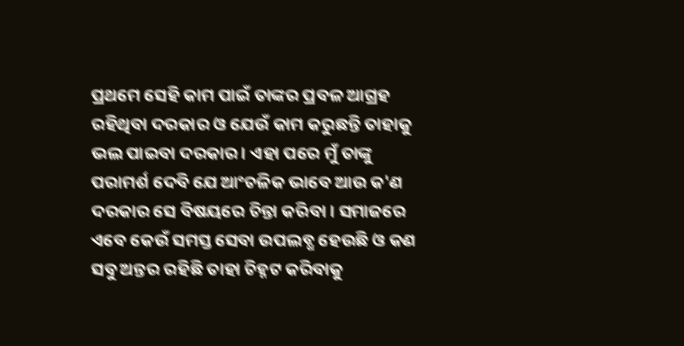ପ୍ରଥମେ ସେହି କାମ ପାଇଁ ତାଙ୍କର ପ୍ରବଳ ଆଗ୍ରହ ରହିଥିବା ଦରକାର ଓ ଯେଉଁ କାମ କରୁଛନ୍ତି ତାହାକୁ ଭଲ ପାଇବା ଦରକାର । ଏହା ପରେ ମୁଁ ତାଙ୍କୁ ପରାମର୍ଶ ଦେବି ଯେ ଆଂଚଳିକ ଭାବେ ଆଉ କ'ଣ ଦରକାର ସେ ବିଷୟରେ ଚିନ୍ତା କରିବା । ସମାଜରେ ଏବେ କେଉଁ ସମସ୍ତ ସେବା ଉପଲବ୍ଧ ହେଉଛି ଓ କଣ ସବୁ ଅନ୍ତର ରହିଛି ତାହା ଚିହ୍ନଟ କରିବାକୁ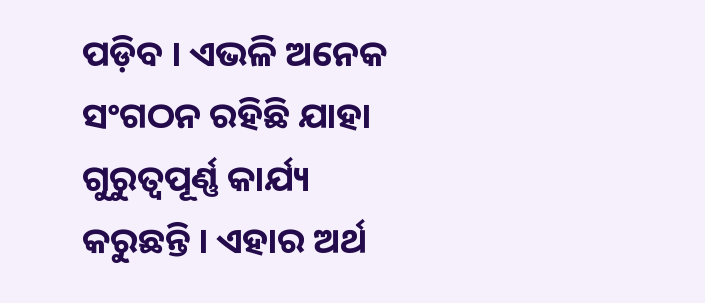ପଡ଼ିବ । ଏଭଳି ଅନେକ ସଂଗଠନ ରହିଛି ଯାହା ଗୁରୁତ୍ୱପୂର୍ଣ୍ଣ କାର୍ଯ୍ୟ କରୁଛନ୍ତି । ଏହାର ଅର୍ଥ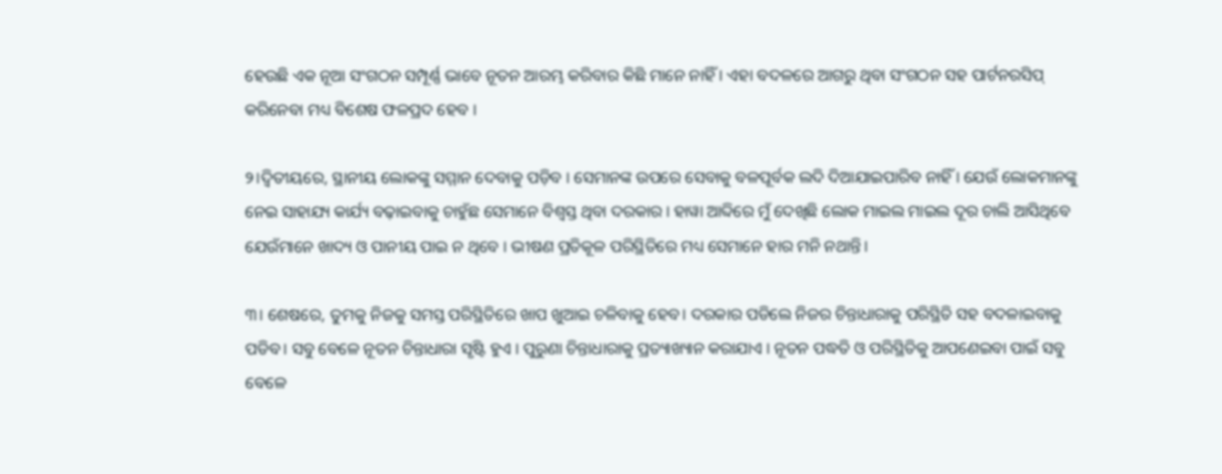ହେଉଛି ଏକ ନୂଆ ସଂଗଠନ ସମ୍ପୂର୍ଣ୍ଣ ଭାବେ ନୂତନ ଆରମ୍ଭ କରିବାର କିଛି ମାନେ ନାହିଁ । ଏହା ବଦଳରେ ଆଗରୁ ଥିବା ସଂଗଠନ ସହ ପାର୍ଟନରସିପ୍ କରିନେବା ମଧ୍ୟ ବିଶେଷ ଫଳପ୍ରଦ ହେବ ।

୨।ଦ୍ୱିତୀୟରେ, ସ୍ଥାନୀୟ ଲୋକଙ୍କୁ ସମ୍ମାନ ଦେବାକୁ ପଡ଼ିବ । ସେମାନଙ୍କ ଉପରେ ସେବାକୁ ବଳପୂର୍ବକ ଲଦି ଦିଆଯାଇପାରିବ ନାହିଁ । ଯେଉଁ ଲୋକମାନଙ୍କୁ ନେଇ ସାହାଯ୍ୟ କାର୍ଯ୍ୟ ବଢ଼ାଇବାକୁ ଚାହୁଁଛ ସେମାନେ ବିଶ୍ୱସ୍ତ ଥିବା ଦରକାର । ହାୱା ଆବ୍ଦିରେ ମୁଁ ଦେଖିଛି ଲୋକ ମାଇଲ ମାଇଲ ଦୂର ଚାଲି ଆସିଥିବେ ଯେଉଁମାନେ ଖାଦ୍ୟ ଓ ପାନୀୟ ପାଇ ନ ଥିବେ । ଭୀଷଣ ପ୍ରତିକୂଳ ପରିସ୍ଥିତିରେ ମଧ୍ୟ ସେମାନେ ହାର ମନି ନଥାନ୍ତି।

୩। ଶେଷରେ, ତୁମକୁ ନିଜକୁ ସମସ୍ତ ପରିସ୍ଥିତିରେ ଖାପ ଖୁଆଇ ଚଳିବାକୁ ହେବ। ଦରକାର ପଡିଲେ ନିଜର ଚିନ୍ତାଧାରାକୁ ପରିସ୍ଥିତି ସହ ବଦଳାଇବାକୁ ପଡିବ। ସବୁ ବେଳେ ନୂତନ ଚିନ୍ତାଧାରା ସୃଷ୍ଟି ହୁଏ । ପୁରୁଣା ଚିନ୍ତାଧାରାକୁ ପ୍ରତ୍ୟାଖ୍ୟାନ କରାଯାଏ । ନୂତନ ପଦ୍ଧତି ଓ ପରିସ୍ଥିତିକୁ ଆପଣେଇବା ପାଇଁ ସବୁ ବେଳେ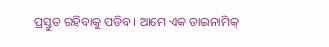ପ୍ରସ୍ତୁତ ରହିବାକୁ ପଡିବ । ଆମେ ଏକ ଡାଇନାମିକ୍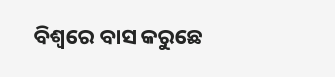ବିଶ୍ୱରେ ବାସ କରୁଛେ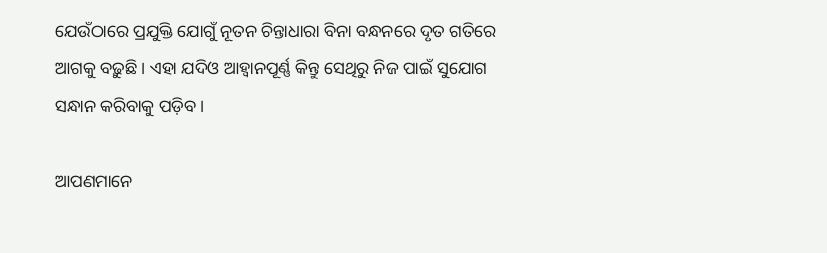ଯେଉଁଠାରେ ପ୍ରଯୁକ୍ତି ଯୋଗୁଁ ନୂତନ ଚିନ୍ତାଧାରା ବିନା ବନ୍ଧନରେ ଦୃତ ଗତିରେ ଆଗକୁ ବଢ଼ୁଛି । ଏହା ଯଦିଓ ଆହ୍ୱାନପୂର୍ଣ୍ଣ କିନ୍ତୁ ସେଥିରୁ ନିଜ ପାଇଁ ସୁଯୋଗ ସନ୍ଧାନ କରିବାକୁ ପଡ଼ିବ ।

ଆପଣମାନେ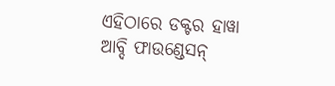ଏହିଠାରେ ଡକ୍ଟର ହାୱା ଆବ୍ଦି ଫାଉଣ୍ଡେସନ୍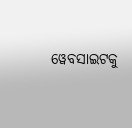ୱେବସାଇଟକୁ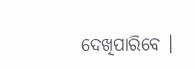ଦେଖିପାରିବେ ।